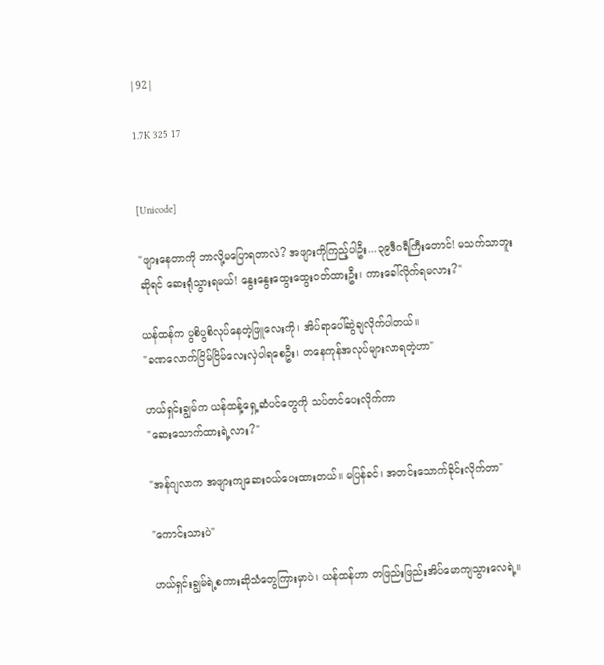|92|

1.7K 325 17


[Unicode]

"ဖျားနေတာကို ဘာလို့မပြောရတာလဲ? အဖျားကိုကြည့်ပါဦး...၃၉ဒီဂရီကြီးတောင်! မသက်သာဘူးဆိုရင် ဆေးရုံသွားရမယ်! နွေးနွေးထွေးထွေးဝတ်ထားဦး၊ ကားခေါ်လိုက်ရမလား?"

ယန်ထန်က ပွစိပွစိလုပ်နေတဲ့ဖြူလေးကို၊ အိပ်ရာပေါ်ဆွဲချလိုက်ပါတယ်။
"ခဏလောက်ငြိမ်ငြိမ်လေးလှဲပါရစေဦး၊ တနေကုန်အလုပ်များလာရတဲ့ဟာ"

ဟယ်ရှင်းချွမ်က ယန်ထန့်ရှေ့ဆံပင်တွေကို သပ်တင်ပေးလိုက်ကာ
"ဆေးသောက်ထားရဲ့လား?"

"အန်ဂျလာက အဖျားကျဆေးဝယ်ပေးထားတယ်။ မပြန်ခင်၊ အတင်းသောက်ခိုင်းလိုက်တာ"

"ကောင်းသားပဲ"

ဟယ်ရှင်းချွမ်ရဲ့စကားဆိုသံတွေကြားမှာပဲ၊ ယန်ထန်ဟာ တဖြည်းဖြည်းအိပ်မောကျသွားလေရဲ့။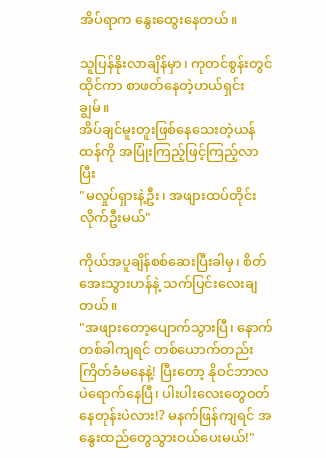အိပ်ရာက နွေးထွေးနေတယ်။

သူပြန်နိုးလာချိန်မှာ၊ ကုတင်စွန်းတွင်ထိုင်ကာ စာဖတ်နေတဲ့ဟယ်ရှင်းချွမ်။
အိပ်ချင်မူးတူးဖြစ်နေသေးတဲ့ယန်ထန်ကို အပြုံးကြည့်ဖြင့်ကြည့်လာပြီး
"မလှုပ်ရှားနဲ့ဦး၊ အဖျားထပ်တိုင်းလိုက်ဦးမယ်"

ကိုယ်အပူချိန်စစ်ဆေးပြီးခါမှ၊ စိတ်အေးသွားဟန်နဲ့ သက်ပြင်းလေးချတယ်။
"အဖျားတော့ပျောက်သွားပြီ၊ နောက်တစ်ခါကျရင် တစ်ယောက်တည်းကြိတ်ခံမနေနဲ့! ပြီးတော့ နိုဝင်ဘာလပဲရောက်နေပြီ၊ ပါးပါးလေးတွေဝတ်နေတုန်းပဲလား!? မနက်ဖြန်ကျရင် အနွေးထည်တွေသွားဝယ်ပေးမယ်!"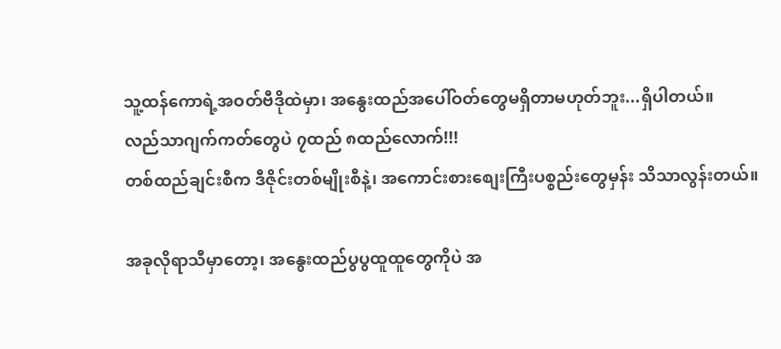သူ့ထန်ကောရဲ့အဝတ်ဗီဒိုထဲမှာ၊ အနွေးထည်အပေါ်ဝတ်တွေမရှိတာမဟုတ်ဘူး...ရှိပါတယ်။
လည်သာဂျက်ကတ်တွေပဲ ၇ထည် ၈ထည်လောက်!!!
တစ်ထည်ချင်းစီက ဒီဇိုင်းတစ်မျိုးစီနဲ့၊ အကောင်းစားစျေးကြီးပစ္စည်းတွေမှန်း သိသာလွန်းတယ်။

အခုလိုရာသီမှာတော့၊ အနွေးထည်ပွပွထူထူတွေကိုပဲ အ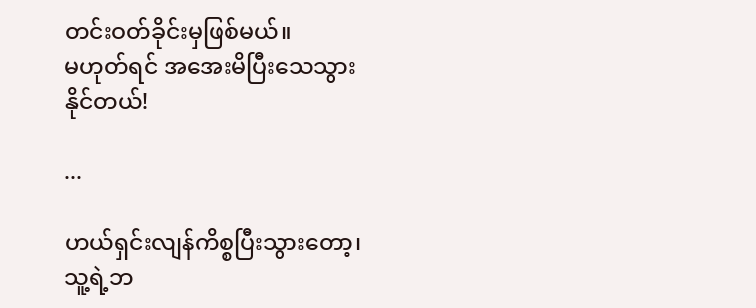တင်းဝတ်ခိုင်းမှဖြစ်မယ်။
မဟုတ်ရင် အအေးမိပြီးသေသွားနိုင်တယ်!

...

ဟယ်ရှင်းလျန်ကိစ္စပြီးသွားတော့၊ သူ့ရဲ့ဘ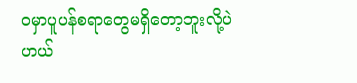ဝမှာပူပန်စရာတွေမရှိတော့ဘူးလို့ပဲ ဟယ်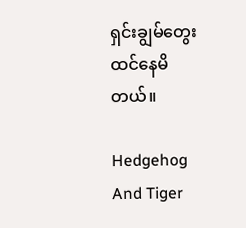ရှင်းချွမ်တွေးထင်နေမိတယ်။

Hedgehog And Tiger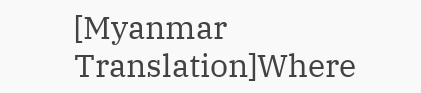[Myanmar Translation]Where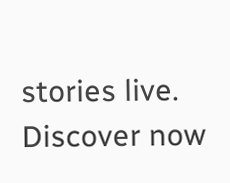stories live. Discover now